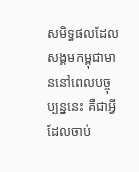សមិទ្ធផលដែលសង្គមកម្ពុជាមាននៅពេលបច្ចុប្បន្ននេះ គឺជាអ្វីដែលចាប់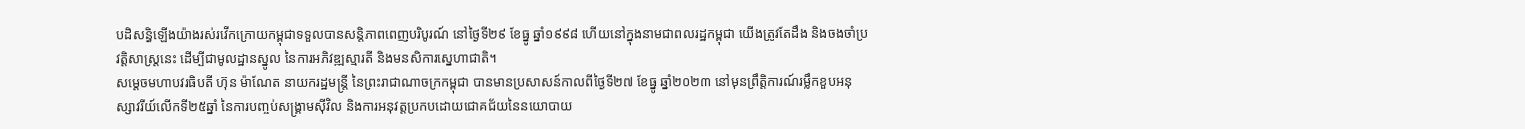បដិសន្ធិឡើងយ៉ាងរស់រវើកក្រោយកម្ពុជាទទួលបានសន្តិភាពពេញបរិបូរណ៍ នៅថ្ងៃទី២៩ ខែធ្នូ ឆ្នាំ១៩៩៨ ហើយនៅក្នុងនាមជាពលរដ្ឋកម្ពុជា យើងត្រូវតែដឹង និងចងចាំប្រវត្តិសាស្រ្តនេះ ដើម្បីជាមូលដ្ឋានស្នូល នៃការអភិវឌ្ឍស្មារតី និងមនសិការស្នេហាជាតិ។
សម្តេចមហាបវរធិបតី ហ៊ុន ម៉ាណែត នាយករដ្ឋមន្ត្រី នៃព្រះរាជាណាចក្រកម្ពុជា បានមានប្រសាសន៍កាលពីថ្ងៃទី២៧ ខែធ្នូ ឆ្នាំ២០២៣ នៅមុនព្រឹត្តិការណ៍រម្លឹកខួបអនុស្សាវរីយ៍លើកទី២៥ឆ្នាំ នៃការបញ្ចប់សង្រ្គាមស៊ីវិល និងការអនុវត្តប្រកបដោយជោគជ័យនៃនយោបាយ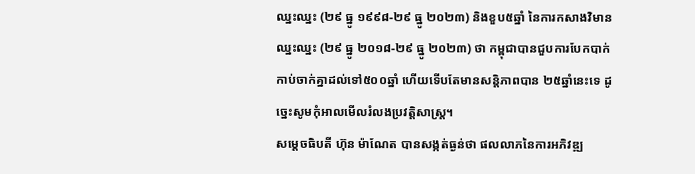ឈ្នះឈ្នះ (២៩ ធ្នូ ១៩៩៨-២៩ ធ្នូ ២០២៣) និងខួប៥ឆ្នាំ នៃការកសាងវិមានឈ្នះឈ្នះ (២៩ ធ្នូ ២០១៨-២៩ ធ្នូ ២០២៣) ថា កម្ពុជាបានជួបការបែកបាក់ កាប់ចាក់គ្នាដល់ទៅ៥០០ឆ្នាំ ហើយទើបតែមានសន្តិភាពបាន ២៥ឆ្នាំនេះទេ ដូច្នេះសូមកុំអាលមើលរំលងប្រវត្តិសាស្រ្ត។
សម្តេចធិបតី ហ៊ុន ម៉ាណែត បានសង្កត់ធ្ងន់ថា ផលលាភនៃការអភិវឌ្ឍ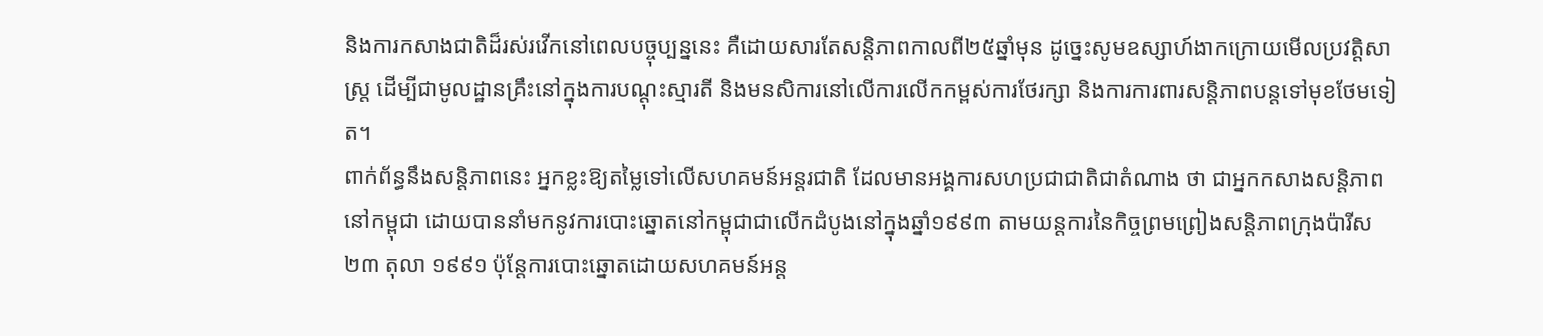និងការកសាងជាតិដ៏រស់រវើកនៅពេលបច្ចុប្បន្ននេះ គឺដោយសារតែសន្តិភាពកាលពី២៥ឆ្នាំមុន ដូច្នេះសូមឧស្សាហ៍ងាកក្រោយមើលប្រវត្តិសាស្រ្ត ដើម្បីជាមូលដ្ឋានគ្រឹះនៅក្នុងការបណ្តុះស្មារតី និងមនសិការនៅលើការលើកកម្ពស់ការថែរក្សា និងការការពារសន្តិភាពបន្តទៅមុខថែមទៀត។
ពាក់ព័ន្ធនឹងសន្តិភាពនេះ អ្នកខ្លះឱ្យតម្លៃទៅលើសហគមន៍អន្តរជាតិ ដែលមានអង្គការសហប្រជាជាតិជាតំណាង ថា ជាអ្នកកសាងសន្តិភាពនៅកម្ពុជា ដោយបាននាំមកនូវការបោះឆ្នោតនៅកម្ពុជាជាលើកដំបូងនៅក្នុងឆ្នាំ១៩៩៣ តាមយន្តការនៃកិច្ចព្រមព្រៀងសន្តិភាពក្រុងប៉ារីស ២៣ តុលា ១៩៩១ ប៉ុន្តែការបោះឆ្នោតដោយសហគមន៍អន្ត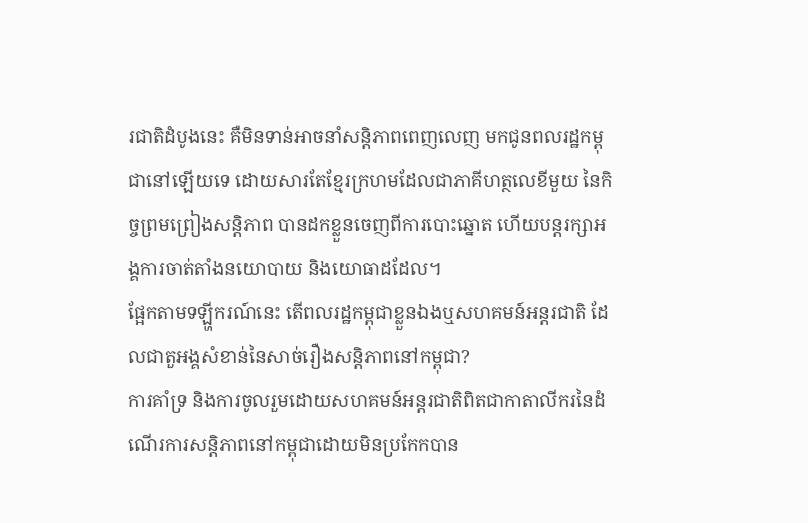រជាតិដំបូងនេះ គឺមិនទាន់អាចនាំសន្តិភាពពេញលេញ មកជូនពលរដ្ឋកម្ពុជានៅឡើយទេ ដោយសារតែខ្មែរក្រហមដែលជាភាគីហត្ថលេខីមួយ នៃកិច្ចព្រមព្រៀងសន្តិភាព បានដកខ្លួនចេញពីការបោះឆ្នោត ហើយបន្តរក្សាអង្គការចាត់តាំងនយោបាយ និងយោធាដដែល។
ផ្អែកតាមទឡ្ហីករណ៍នេះ តើពលរដ្ឋកម្ពុជាខ្លួនឯងឬសហគមន៍អន្តរជាតិ ដែលជាតួអង្គសំខាន់នៃសាច់រឿងសន្តិភាពនៅកម្ពុជា?
ការគាំទ្រ និងការចូលរួមដោយសហគមន៍អន្តរជាតិពិតជាកាតាលីករនៃដំណើរការសន្តិភាពនៅកម្ពុជាដោយមិនប្រកែកបាន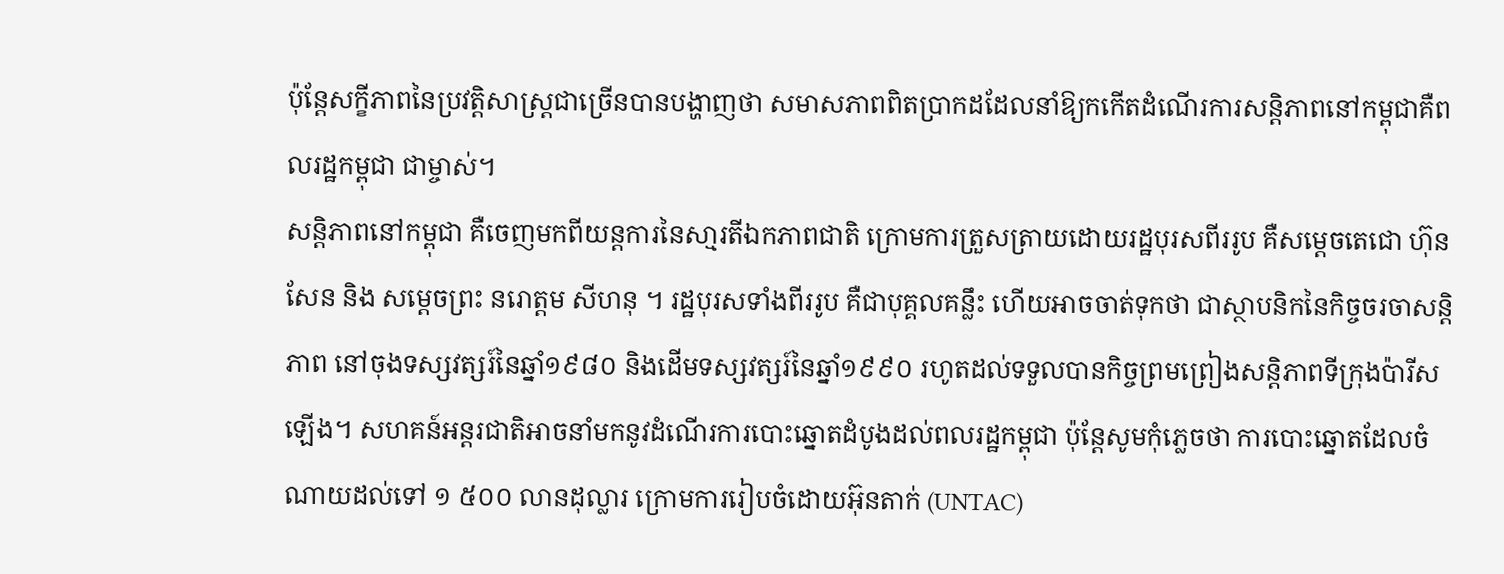ប៉ុន្តែសក្ខីភាពនៃប្រវត្តិសាស្រ្តជាច្រើនបានបង្ហាញថា សមាសភាពពិតប្រាកដដែលនាំឱ្យកកើតដំណើរការសន្តិភាពនៅកម្ពុជាគឺពលរដ្ឋកម្ពុជា ជាម្ចាស់។
សន្តិភាពនៅកម្ពុជា គឺចេញមកពីយន្តការនៃសា្មរតីឯកភាពជាតិ ក្រោមការត្រួសត្រាយដោយរដ្ឋបុរសពីររូប គឺសម្តេចតេជោ ហ៊ុន សែន និង សម្តេចព្រះ នរោត្តម សីហនុ ។ រដ្ឋបុរសទាំងពីររូប គឺជាបុគ្គលគន្លឹះ ហើយអាចចាត់ទុកថា ជាស្ថាបនិកនៃកិច្ចចរចាសន្តិភាព នៅចុងទស្សវត្សរ៍នៃឆ្នាំ១៩៨០ និងដើមទស្សវត្សរ៍នៃឆ្នាំ១៩៩០ រហូតដល់ទទួលបានកិច្ចព្រមព្រៀងសន្តិភាពទីក្រុងប៉ារីសឡើង។ សហគន៍អន្តរជាតិអាចនាំមកនូវដំណើរការបោះឆ្នោតដំបូងដល់ពលរដ្ឋកម្ពុជា ប៉ុន្តែសូមកុំភ្លេចថា ការបោះឆ្នោតដែលចំណាយដល់ទៅ ១ ៥០០ លានដុល្លារ ក្រោមការរៀបចំដោយអ៊ុនតាក់ (UNTAC)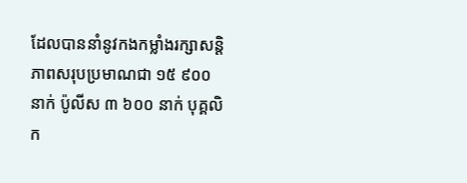ដែលបាននាំនូវកងកម្លាំងរក្សាសន្តិភាពសរុបប្រមាណជា ១៥ ៩០០ នាក់ ប៉ូលីស ៣ ៦០០ នាក់ បុគ្គលិក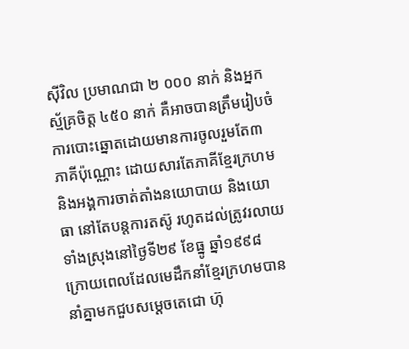ស៊ីវិល ប្រមាណជា ២ ០០០ នាក់ និងអ្នកស្ម័គ្រចិត្ត ៤៥០ នាក់ គឺអាចបានត្រឹមរៀបចំការបោះឆ្នោតដោយមានការចូលរួមតែ៣ភាគីប៉ុណ្ណោះ ដោយសារតែភាគីខ្មែរក្រហម និងអង្គការចាត់តាំងនយោបាយ និងយោធា នៅតែបន្តការតស៊ូ រហូតដល់ត្រូវរលាយទាំងស្រុងនៅថ្ងៃទី២៩ ខែធ្នូ ឆ្នាំ១៩៩៨ ក្រោយពេលដែលមេដឹកនាំខ្មែរក្រហមបាននាំគ្នាមកជួបសម្តេចតេជោ ហ៊ុ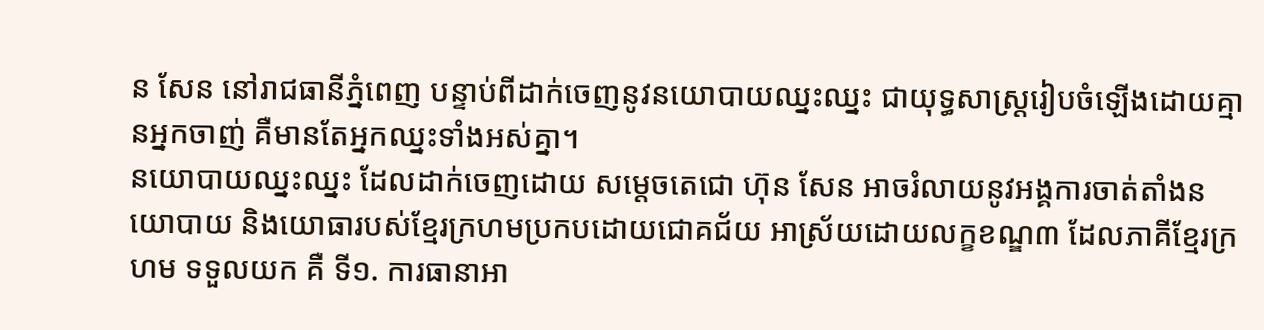ន សែន នៅរាជធានីភ្នំពេញ បន្ទាប់ពីដាក់ចេញនូវនយោបាយឈ្នះឈ្នះ ជាយុទ្ធសាស្រ្តរៀបចំឡើងដោយគ្មានអ្នកចាញ់ គឺមានតែអ្នកឈ្នះទាំងអស់គ្នា។
នយោបាយឈ្នះឈ្នះ ដែលដាក់ចេញដោយ សម្តេចតេជោ ហ៊ុន សែន អាចរំលាយនូវអង្គការចាត់តាំងនយោបាយ និងយោធារបស់ខ្មែរក្រហមប្រកបដោយជោគជ័យ អាស្រ័យដោយលក្ខខណ្ឌ៣ ដែលភាគីខ្មែរក្រហម ទទួលយក គឺ ទី១. ការធានាអា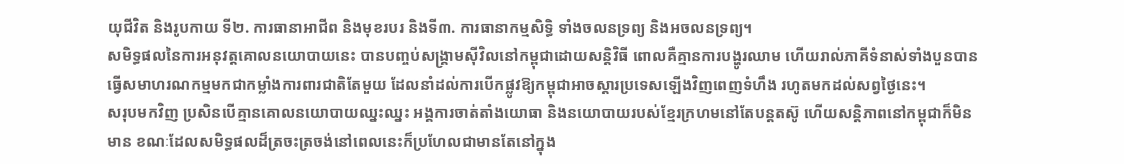យុជីវិត និងរូបកាយ ទី២. ការធានាអាជីព និងមុខរបរ និងទី៣. ការធានាកម្មសិទ្ធិ ទាំងចលនទ្រព្យ និងអចលនទ្រព្យ។
សមិទ្ធផលនៃការអនុវត្តគោលនយោបាយនេះ បានបញ្ចប់សង្គ្រាមស៊ីវិលនៅកម្ពុជាដោយសន្តិវិធី ពោលគឺគ្មានការបង្ហូរឈាម ហើយរាល់ភាគីទំនាស់ទាំងបួនបានធ្វើសមាហរណកម្មមកជាកម្លាំងការពារជាតិតែមួយ ដែលនាំដល់ការបើកផ្លូវឱ្យកម្ពុជាអាចស្ដារប្រទេសឡើងវិញពេញទំហឹង រហូតមកដល់សព្វថ្ងៃនេះ។
សរុបមកវិញ ប្រសិនបើគ្មានគោលនយោបាយឈ្នះឈ្នះ អង្គការចាត់តាំងយោធា និងនយោបាយរបស់ខ្មែរក្រហមនៅតែបន្តតស៊ូ ហើយសន្តិភាពនៅកម្ពុជាក៏មិនមាន ខណៈដែលសមិទ្ធផលដ៏ត្រចះត្រចង់នៅពេលនេះក៏ប្រហែលជាមានតែនៅក្នុង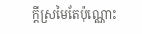ក្តីស្រមៃតែប៉ុណ្ណោះ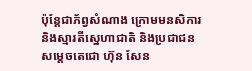ប៉ុន្តែជាភ័ព្វសំណាង ក្រោមមនសិការ និងស្មារតីសេ្នហាជាតិ និងប្រជាជន សម្តេចតេជោ ហ៊ុន សែន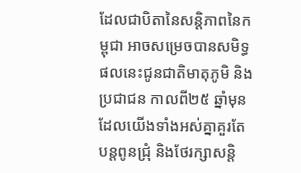ដែលជាបិតានៃសន្តិភាពនៃកម្ពុជា អាចសម្រេចបានសមិទ្ធផលនេះជូនជាតិមាតុភូមិ និងប្រជាជន កាលពី២៥ ឆ្នាំមុន ដែលយើងទាំងអស់គ្នាគួរតែបន្តពូនជ្រុំ និងថែរក្សាសន្តិ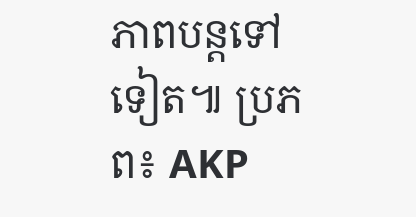ភាពបន្តទៅទៀត៕ ប្រភព៖ AKP